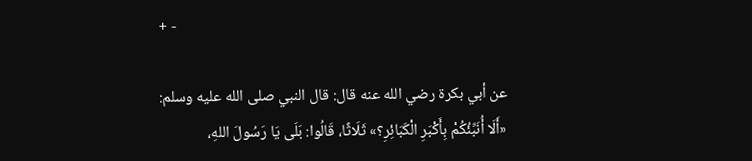+ -

عن أبي بكرة رضي الله عنه قال: قال النبي صلى الله عليه وسلم:
«أَلَا ‌أُنَبِّئُكُمْ بِأَكْبَرِ الْكَبَائِرِ؟» ثَلَاثًا، قَالُوا: بَلَى يَا رَسُولَ اللهِ،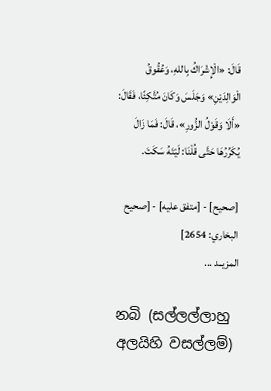قَالَ: «الْإِشْرَاكُ بِاللهِ، وَعُقُوقُ الْوَالِدَيْنِ» وَجَلَسَ وَكَانَ مُتَّكِئًا، فَقَالَ: «أَلَا وَقَوْلُ الزُّورِ»، قَالَ: فَمَا زَالَ يُكَرِّرُهَا حَتَّى قُلْنَا: لَيْتَهُ سَكَتَ.

[صحيح] - [متفق عليه] - [صحيح البخاري: 2654]
المزيــد ...

නබි (සල්ලල්ලාහු අලයිහි වසල්ලම්)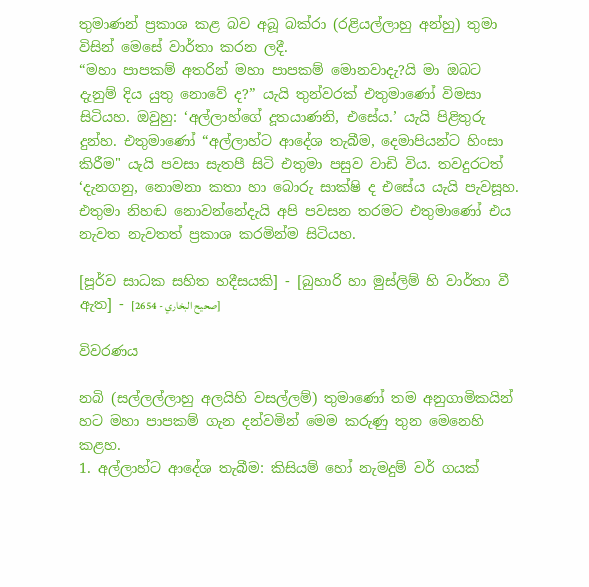තුමාණන් ප්‍රකාශ කළ බව අබූ බක්රා (රළියල්ලාහු අන්හු) තුමා විසින් මෙසේ වාර්තා කරන ලදී.
“මහා පාපකම් අතරින් මහා පාපකම් මොනවාදැ?යි මා ඔබට දැනුම් දිය යුතු නොවේ ද?” යැයි තුන්වරක් එතුමාණෝ විමසා සිටියහ. ඔවුහු: ‘අල්ලාහ්ගේ දූතයාණනි, එසේය.’ යැයි පිළිතුරු දුන්හ. එතුමාණෝ “අල්ලාහ්ට ආදේශ තැබීම, දෙමාපියන්ට හිංසා කිරීම" යැයි පවසා සැතපී සිටි එතුමා පසුව වාඩි විය. තවදුරටත් ‘දැනගනු, නොමනා කතා හා බොරු සාක්ෂි ද එසේය යැයි පැවසූහ. එතුමා නිහඬ නොවන්නේදැයි අපි පවසන තරමට එතුමාණෝ එය නැවත නැවතත් ප්‍රකාශ කරමින්ම සිටියහ.

[පූර්ව සාධක සහිත හදීසයකි] - [බුහාරි හා මුස්ලිම් හි වාර්තා වී ඇත] - [صحيح البخاري - 2654]

විවරණය

නබි (සල්ලල්ලාහු අලයිහි වසල්ලම්) තුමාණෝ තම අනුගාමිකයින් හට මහා පාපකම් ගැන දන්වමින් මෙම කරුණු තුන මෙනෙහි කළහ.
1. අල්ලාහ්ට ආදේශ තැබීම: කිසියම් හෝ නැමදුම් වර් ගයක්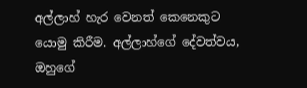අල්ලාහ් හැර වෙනත් කෙනෙකුට යොමු කිරීම. අල්ලාහ්ගේ දේවත්වය, ඔහුගේ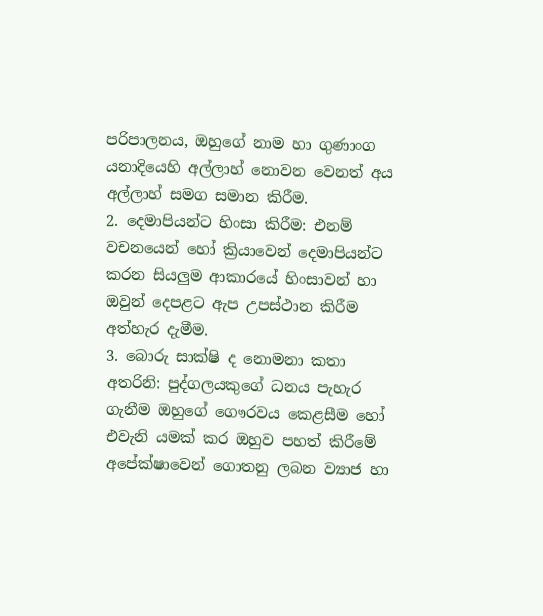පරිපාලනය, ඔහුගේ නාම හා ගුණාංග යනාදියෙහි අල්ලාහ් නොවන වෙනත් අය අල්ලාහ් සමග සමාන කිරීම.
2. දෙමාපියන්ට හිංසා කිරීම: එනම් වචනයෙන් හෝ ක්‍රියාවෙන් දෙමාපියන්ට කරන සියලුම ආකාරයේ හිංසාවන් හා ඔවුන් දෙපළට ඇප උපස්ථාන කිරීම අත්හැර දැමීම.
3. බොරු සාක්ෂි ද නොමනා කතා අතරිනි: පුද්ගලයකුගේ ධනය පැහැර ගැනීම ඔහුගේ ගෞරවය කෙළසීම හෝ එවැනි යමක් කර ඔහුව පහත් කිරීමේ අපේක්ෂාවෙන් ගොතනු ලබන ව්‍යාජ හා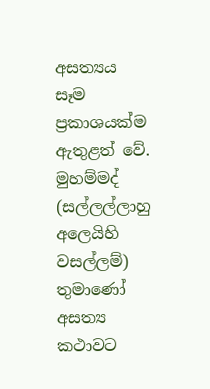අසත්‍යය සෑම ප්‍රකාශයක්ම ඇතුළත් වේ.
මුහම්මද් (සල්ලල්ලාහු අලෙයිහි වසල්ලම්) තුමාණෝ අසත්‍ය කථාවට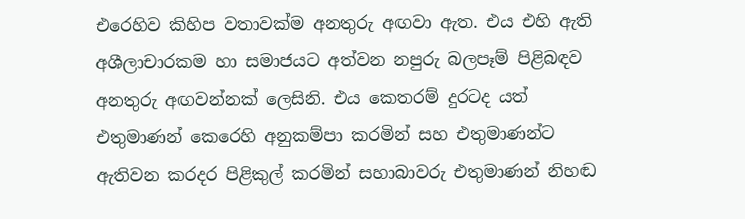එරෙහිව කිහිප වතාවක්ම අනතුරු අඟවා ඇත. එය එහි ඇති අශීලාචාරකම හා සමාජයට අත්වන නපුරු බලපෑම් පිළිබඳව අනතුරු අඟවන්නක් ලෙසිනි. එය කෙතරම් දුරටද යත් එතුමාණන් කෙරෙහි අනුකම්පා කරමින් සහ එතුමාණන්ට ඇතිවන කරදර පිළිකුල් කරමින් සහාබාවරු එතුමාණන් නිහඬ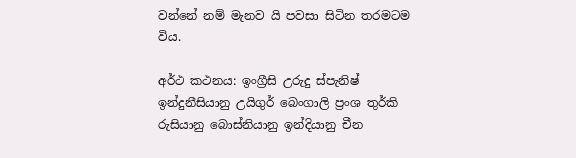වන්නේ නම් මැනව යි පවසා සිටින තරමටම විය.

අර්ථ කථනය: ඉංග්‍රීසි උරුදු ස්පැනිෂ් ඉන්දුනීසියානු උයිගුර් බෙංගාලි ප්‍රංශ තුර්කි රුසියානු බොස්නියානු ඉන්දියානු චීන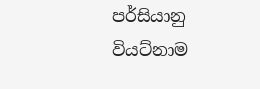පර්සියානු වියට්නාම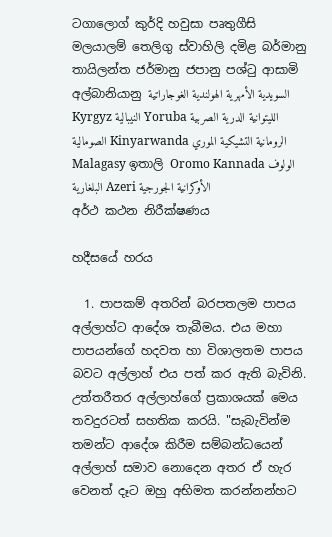ටගාලොග් කුර්දි හවුසා පෘතුගීසි මලයාලම් තෙලිගු ස්වාහිලි දමිළ බර්මානු තායිලන්ත ජර්මානු ජපානු පශ්ටු ආසාමි අල්බානියානු السويدية الأمهرية الهولندية الغوجاراتية Kyrgyz النيبالية Yoruba الليتوانية الدرية الصربية الصومالية Kinyarwanda الرومانية التشيكية الموري Malagasy ඉතාලි Oromo Kannada الولوف البلغارية Azeri الأوكرانية الجورجية
අර්ථ කථන නිරීක්ෂණය

හදීසයේ හරය

  1. පාපකම් අතරින් බරපතලම පාපය අල්ලාහ්ට ආදේශ තැබීමය. එය මහා පාපයන්ගේ හදවත හා විශාලතම පාපය බවට අල්ලාහ් එය පත් කර ඇති බැවිනි. උත්තරීතර අල්ලාහ්ගේ ප්‍රකාශයක් මෙය තවදුරටත් සහතික කරයි. "සැබැවින්ම තමන්ට ආදේශ කිරීම සම්බන්ධයෙන් අල්ලාහ් සමාව නොදෙන අතර ඒ හැර වෙනත් දෑට ඔහු අභිමත කරන්නන්හට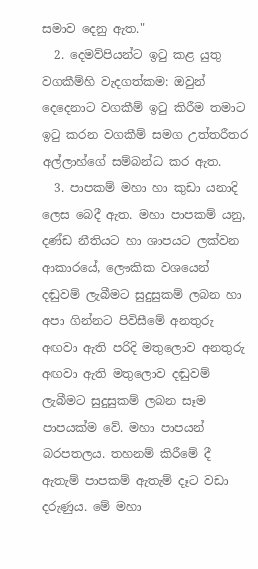සමාව දෙනු ඇත."
  2. දෙමව්පියන්ට ඉටු කළ යුතු වගකීම්හි වැදගත්කම: ඔවුන් දෙදෙනාට වගකීම් ඉටු කිරීම තමාට ඉටු කරන වගකීම් සමග උත්තරීතර අල්ලාහ්ගේ සම්බන්ධ කර ඇත.
  3. පාපකම් මහා හා කුඩා යනාදි ලෙස බෙදී ඇත. මහා පාපකම් යනු, දණ්ඩ නීතියට හා ශාපයට ලක්වන ආකාරයේ, ලෞකික වශයෙන් දඬුවම් ලැබීමට සුදුසුකම් ලබන හා අපා ගින්නට පිවිසීමේ අනතුරු අඟවා ඇති පරිදි මතුලොව අනතුරු අඟවා ඇති මතුලොව දඬුවම් ලැබීමට සුදුසුකම් ලබන සෑම පාපයක්ම වේ. මහා පාපයන් බරපතලය. තහනම් කිරීමේ දී ඇතැම් පාපකම් ඇතැම් දෑට වඩා දරුණුය. මේ මහා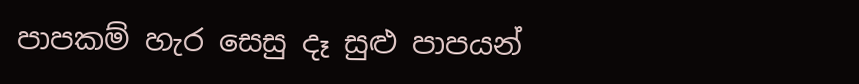පාපකම් හැර සෙසු දෑ සුළු පාපයන්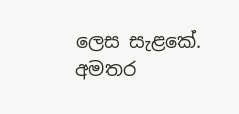ලෙස සැළකේ.
අමතර